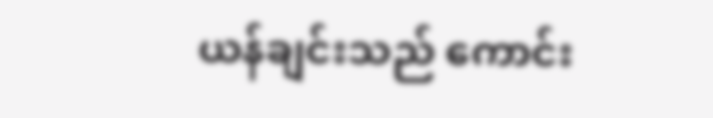ယန်ချင်းသည် ကောင်း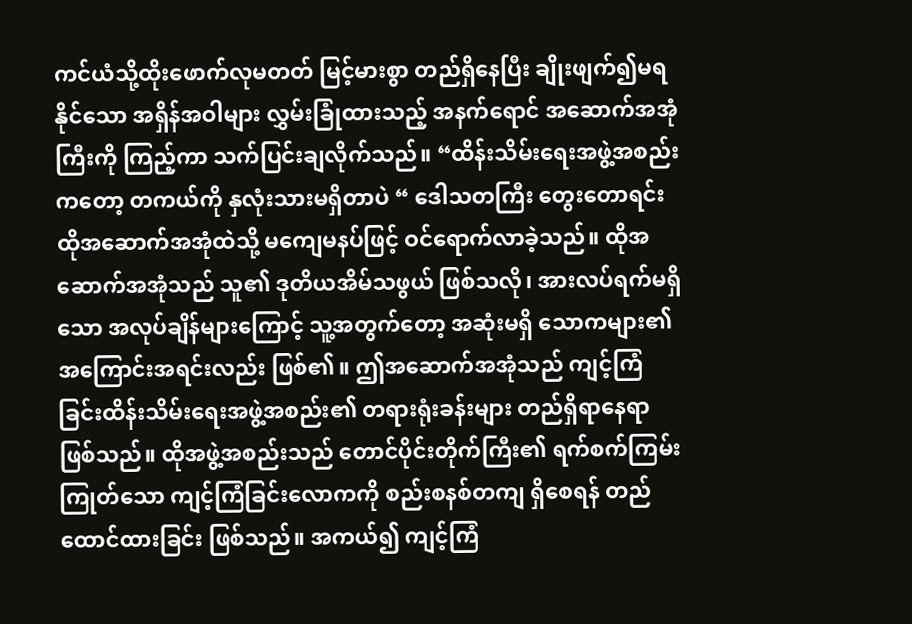ကင်ယံသို့ထိုးဖောက်လုမတတ် မြင့်မားစွာ တည်ရှိနေပြီး ချိုးဖျက်၍မရနိုင်သော အရှိန်အဝါများ လွှမ်းခြုံထားသည့် အနက်ရောင် အဆောက်အအုံကြီးကို ကြည့်ကာ သက်ပြင်းချလိုက်သည်။ “ထိန်းသိမ်းရေးအဖွဲ့အစည်းကတော့ တကယ်ကို နှလုံးသားမရှိတာပဲ “ ဒေါသတကြီး တွေးတောရင်း ထိုအဆောက်အအုံထဲသို့ မကျေမနပ်ဖြင့် ဝင်ရောက်လာခဲ့သည်။ ထိုအဆောက်အအုံသည် သူ၏ ဒုတိယအိမ်သဖွယ် ဖြစ်သလို၊ အားလပ်ရက်မရှိသော အလုပ်ချိန်များကြောင့် သူ့အတွက်တော့ အဆုံးမရှိ သောကများ၏ အကြောင်းအရင်းလည်း ဖြစ်၏။ ဤအဆောက်အအုံသည် ကျင့်ကြံခြင်းထိန်းသိမ်းရေးအဖွဲ့အစည်း၏ တရားရုံးခန်းများ တည်ရှိရာနေရာ ဖြစ်သည်။ ထိုအဖွဲ့အစည်းသည် တောင်ပိုင်းတိုက်ကြီး၏ ရက်စက်ကြမ်းကြုတ်သော ကျင့်ကြံခြင်းလောကကို စည်းစနစ်တကျ ရှိစေရန် တည်ထောင်ထားခြင်း ဖြစ်သည်။ အကယ်၍ ကျင့်ကြံ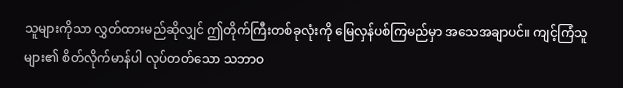သူများကိုသာ လွှတ်ထားမည်ဆိုလျှင် ဤတိုက်ကြီးတစ်ခုလုံးကို မြေလှန်ပစ်ကြမည်မှာ အသေအချာပင်။ ကျင့်ကြံသူများ၏ စိတ်လိုက်မာန်ပါ လုပ်တတ်သော သဘာဝ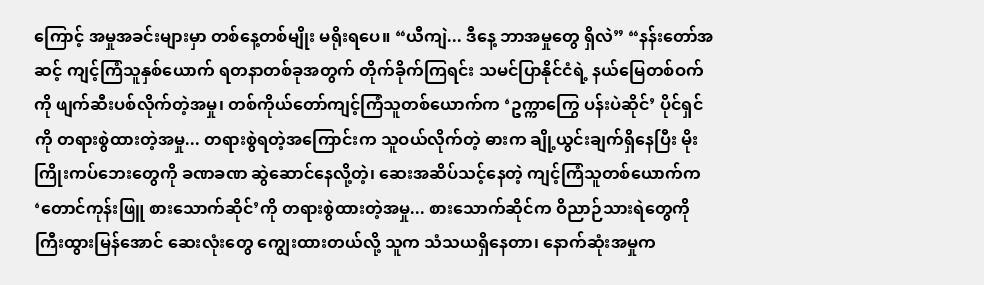ကြောင့် အမှုအခင်းများမှာ တစ်နေ့တစ်မျိုး မရိုးရပေ။ “ယီကျဲ... ဒီနေ့ ဘာအမှုတွေ ရှိလဲ” “နန်းတော်အဆင့် ကျင့်ကြံသူနှစ်ယောက် ရတနာတစ်ခုအတွက် တိုက်ခိုက်ကြရင်း သမင်ပြာနိုင်ငံရဲ့ နယ်မြေတစ်ဝက်ကို ဖျက်ဆီးပစ်လိုက်တဲ့အမှု၊ တစ်ကိုယ်တော်ကျင့်ကြံသူတစ်ယောက်က ‘ဥက္ကာကြွေ ပန်းပဲဆိုင်’ ပိုင်ရှင်ကို တရားစွဲထားတဲ့အမှု... တရားစွဲရတဲ့အကြောင်းက သူဝယ်လိုက်တဲ့ ဓားက ချို့ယွင်းချက်ရှိနေပြီး မိုးကြိုးကပ်ဘေးတွေကို ခဏခဏ ဆွဲဆောင်နေလို့တဲ့၊ ဆေးအဆိပ်သင့်နေတဲ့ ကျင့်ကြံသူတစ်ယောက်က ‘တောင်ကုန်းဖြူ စားသောက်ဆိုင်’ကို တရားစွဲထားတဲ့အမှု... စားသောက်ဆိုင်က ဝိညာဉ်သားရဲတွေကို ကြီးထွားမြန်အောင် ဆေးလုံးတွေ ကျွေးထားတယ်လို့ သူက သံသယရှိနေတာ၊ နောက်ဆုံးအမှုက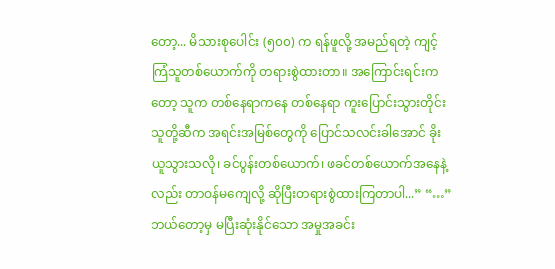တော့... မိသားစုပေါင်း (၅၀၀) က ရန်ဖူလို့ အမည်ရတဲ့ ကျင့်ကြံသူတစ်ယောက်ကို တရားစွဲထားတာ။ အကြောင်းရင်းကတော့ သူက တစ်နေရာကနေ တစ်နေရာ ကူးပြောင်းသွားတိုင်း သူတို့ဆီက အရင်းအမြစ်တွေကို ပြောင်သလင်းခါအောင် ခိုးယူသွားသလို၊ ခင်ပွန်းတစ်ယောက်၊ ဖခင်တစ်ယောက်အနေနဲ့လည်း တာဝန်မကျေလို့ ဆိုပြီးတရားစွဲထားကြတာပါ...” “…” ဘယ်တော့မှ မပြီးဆုံးနိုင်သော အမှုအခင်း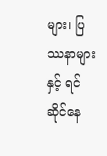များ၊ ပြဿနာများနှင့် ရင်ဆိုင်နေ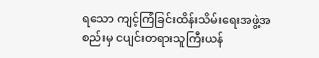ရသော ကျင့်ကြံခြင်းထိန်းသိမ်းရေးအဖွဲ့အစည်းမှ ငပျင်းတရားသူကြီးယန်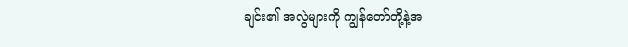ချင်း၏ အလွဲများကို ကျွန်တော်တို့နဲ့အ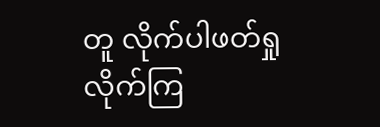တူ လိုက်ပါဖတ်ရှုလိုက်ကြ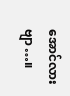အောင်လားဗျာ…။